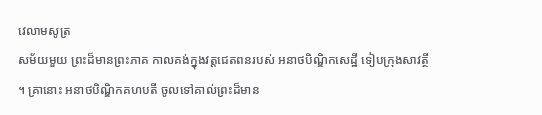វេលាមសូត្រ
សម័យមួយ ព្រះដ៏មានព្រះភាគ កាលគង់ក្នុងវត្តជេតពនរបស់ អនាថបិណ្ឌិកសេដ្ឋី ទៀបក្រុងសាវត្ថី ។ គ្រានោះ អនាថបិណ្ឌិកគហបតី ចូលទៅគាល់ព្រះដ៏មាន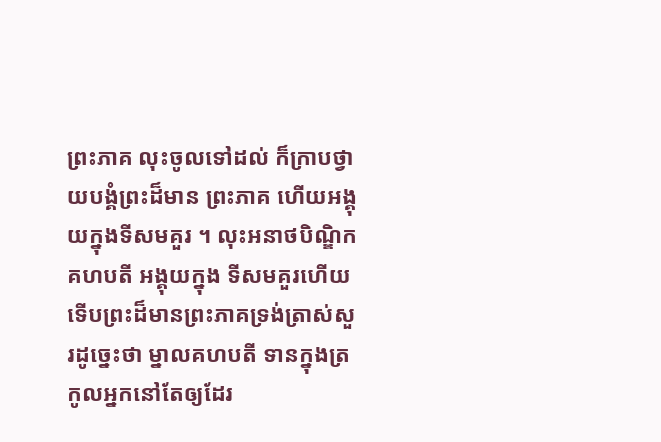ព្រះភាគ លុះចូលទៅដល់ ក៏ក្រាបថ្វាយបង្គំព្រះដ៏មាន ព្រះភាគ ហើយអង្គុយក្នុងទីសមគួរ ។ លុះអនាថបិណ្ឌិកគហបតី អង្គុយក្នុង ទីសមគួរហើយ ទើបព្រះដ៏មានព្រះភាគទ្រង់ត្រាស់សួរដូច្នេះថា ម្នាលគហបតី ទានក្នុងត្រកូលអ្នកនៅតែឲ្យដែរ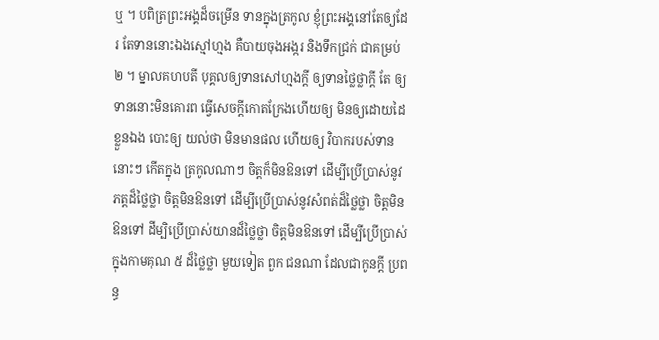ឬ ។ បពិត្រព្រះអង្គដ៏ចម្រើន ទានក្នុងត្រកូល ខ្ញុំព្រះអង្គនៅតែឲ្យដែរ តែទាននោះឯងស្មៅហ្មង គឺបាយចុងអង្ករ និងទឹកជ្រក់ ជាគម្រប់ ២ ។ ម្នាលគហបតី បុគ្គលឲ្យទានសៅហ្មងក្តី ឲ្យទានថ្លៃថ្លាក្តី តែ ឲ្យទាននោះមិនគោរព ធ្វើសេចក្តីកោតក្រែងហើយឲ្យ មិនឲ្យដោយដៃខ្លួនឯង បោះឲ្យ យល់ថា មិនមានផល ហើយឲ្យ វិបាករបស់ទាននោះៗ កើតក្នុង ត្រកូលណាៗ ចិត្តក៏មិនឱនទៅ ដើម្បីប្រើប្រាស់នូវភត្តដ៏ថ្លៃថ្លា ចិត្តមិនឱនទៅ ដើម្បីប្រើប្រាស់នូវសំពត់ដ៏ថ្លៃថ្លា ចិត្តមិនឱនទៅ ដីម្បិប្រើប្រាស់យានដ៏ថ្លៃថ្លា ចិត្តមិនឱនទៅ ដើម្បីប្រើប្រាស់ក្នុងកាមគុណ ៥ ដ៏ថ្លៃថ្លា មួយទៀត ពួក ជនណា ដែលជាកូនក្តី ប្រពន្ធ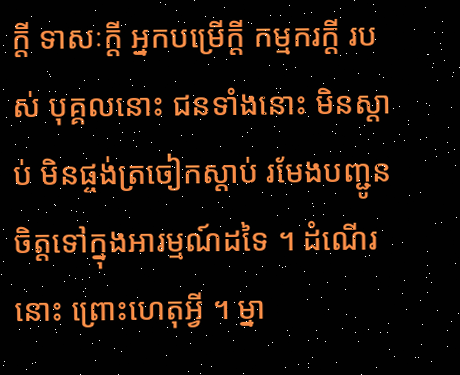ក្តី ទាសៈក្តី អ្នកបម្រើក្តី កម្មករក្តី របស់ បុគ្គលនោះ ជនទាំងនោះ មិនស្តាប់ មិនផ្ចង់ត្រចៀកស្តាប់ រមែងបញ្ជូន ចិត្តទៅក្នុងអារម្មណ៍ដទៃ ។ ដំណើរនោះ ព្រោះហេតុអ្វី ។ ម្នា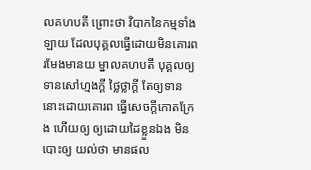លគហបតី ព្រោះថា វិបាកនៃកម្មទាំងឡាយ ដែលបុគ្គលធ្វើដោយមិនគោរព រមែងមានយ ម្នាលគហបតី បុគ្គលឲ្យទានសៅហ្មងក្តី ថ្លៃថ្លាក្តី តែឲ្យទាន នោះដោយគោរព ធ្វើសេចក្តីកោតក្រែង ហើយឲ្យ ឲ្យដោយដៃខ្លួនឯង មិន បោះឲ្យ យល់ថា មានផល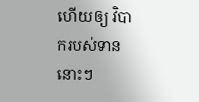ហើយឲ្យ វិបាករបស់ទាននោះៗ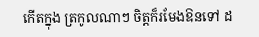កើតក្នុង ត្រកូលណាៗ ចិត្តក៏រមែងឱនទៅ ដ